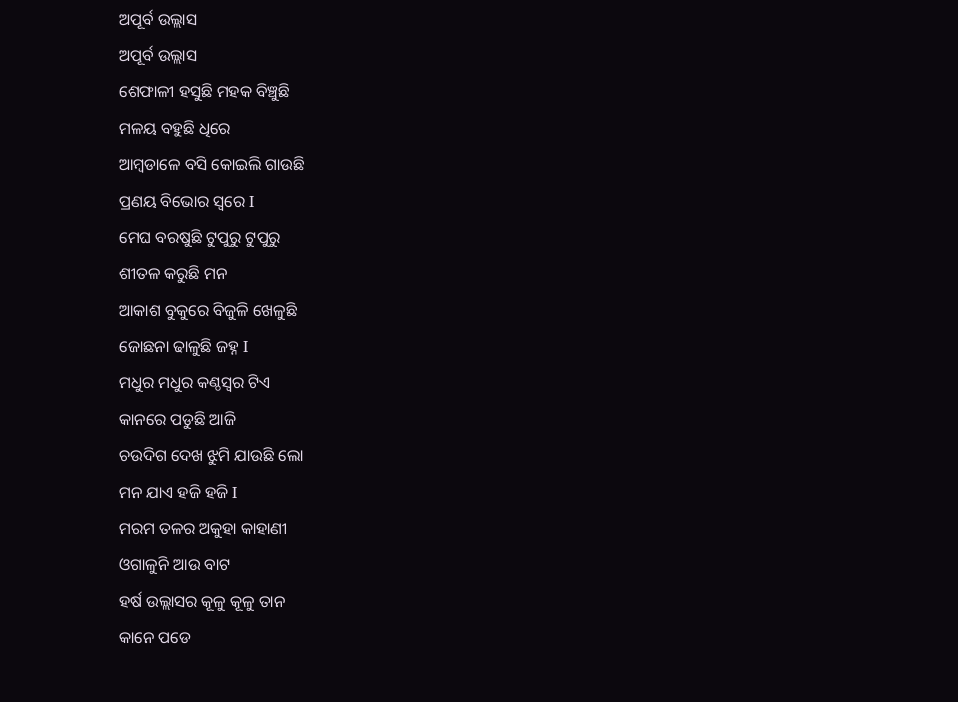ଅପୂର୍ବ ଉଲ୍ଲାସ
ଅପୂର୍ବ ଉଲ୍ଲାସ
ଶେଫାଳୀ ହସୁଛି ମହକ ବିଞ୍ଚୁଛି
ମଳୟ ବହୁଛି ଧିରେ
ଆମ୍ବଡାଳେ ବସି କୋଇଲି ଗାଉଛି
ପ୍ରଣୟ ବିଭୋର ସ୍ୱରେ I
ମେଘ ବରଷୁଛି ଟୁପୁରୁ ଟୁପୁରୁ
ଶୀତଳ କରୁଛି ମନ
ଆକାଶ ବୁକୁରେ ବିଜୁଳି ଖେଳୁଛି
ଜୋଛନା ଢାଳୁଛି ଜହ୍ନ I
ମଧୁର ମଧୁର କଣ୍ଠସ୍ୱର ଟିଏ
କାନରେ ପଡୁଛି ଆଜି
ଚଉଦିଗ ଦେଖ ଝୁମି ଯାଉଛି ଲୋ
ମନ ଯାଏ ହଜି ହଜି I
ମରମ ତଳର ଅକୁହା କାହାଣୀ
ଓଗାଳୁନି ଆଉ ବାଟ
ହର୍ଷ ଉଲ୍ଲାସର କୂଳୁ କୂଳୁ ତାନ
କାନେ ପଡେ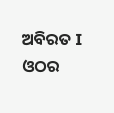ଅବିରତ I
ଓଠର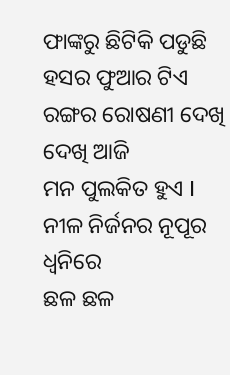ଫାଙ୍କରୁ ଛିଟିକି ପଡୁଛି
ହସର ଫୁଆର ଟିଏ
ରଙ୍ଗର ରୋଷଣୀ ଦେଖି ଦେଖି ଆଜି
ମନ ପୁଲକିତ ହୁଏ I
ନୀଳ ନିର୍ଜନର ନୂପୂର ଧ୍ୱନିରେ
ଛଳ ଛଳ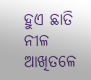ହୁଏ ଛାତି
ନୀଳ ଆଖିତଳେ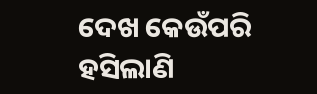ଦେଖ କେଉଁପରି
ହସିଲାଣି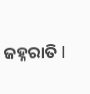ଜହ୍ନରାତି I